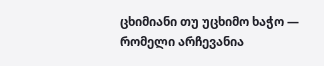ცხიმიანი თუ უცხიმო ხაჭო — რომელი არჩევანია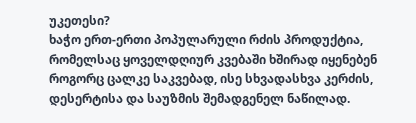უკეთესი?
ხაჭო ერთ-ერთი პოპულარული რძის პროდუქტია, რომელსაც ყოველდღიურ კვებაში ხშირად იყენებენ როგორც ცალკე საკვებად, ისე სხვადასხვა კერძის, დესერტისა და საუზმის შემადგენელ ნაწილად.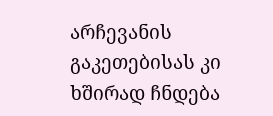არჩევანის გაკეთებისას კი ხშირად ჩნდება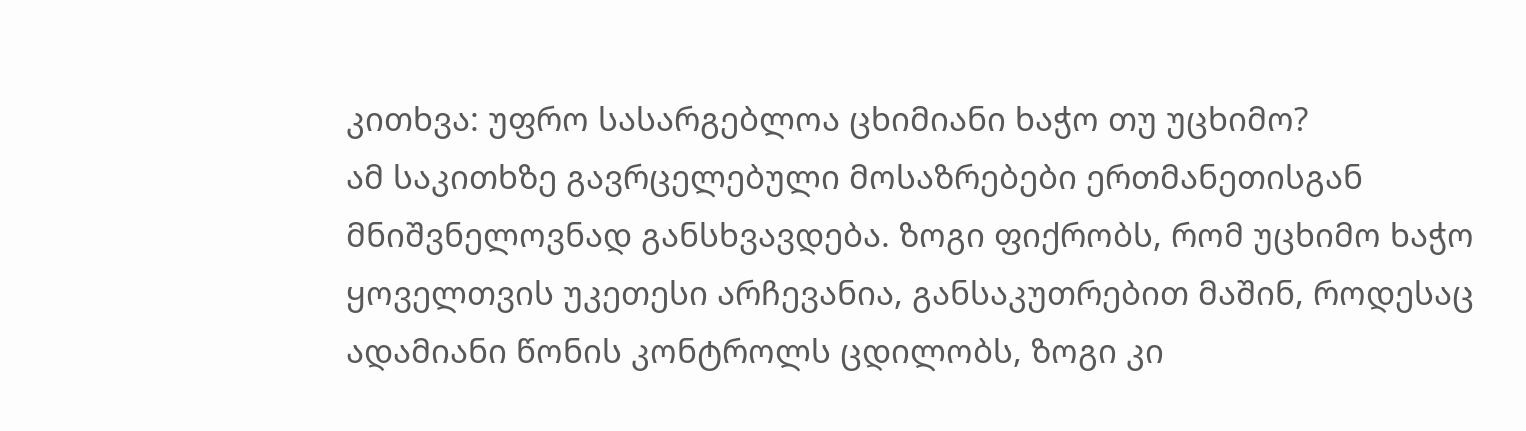კითხვა: უფრო სასარგებლოა ცხიმიანი ხაჭო თუ უცხიმო?
ამ საკითხზე გავრცელებული მოსაზრებები ერთმანეთისგან მნიშვნელოვნად განსხვავდება. ზოგი ფიქრობს, რომ უცხიმო ხაჭო ყოველთვის უკეთესი არჩევანია, განსაკუთრებით მაშინ, როდესაც ადამიანი წონის კონტროლს ცდილობს, ზოგი კი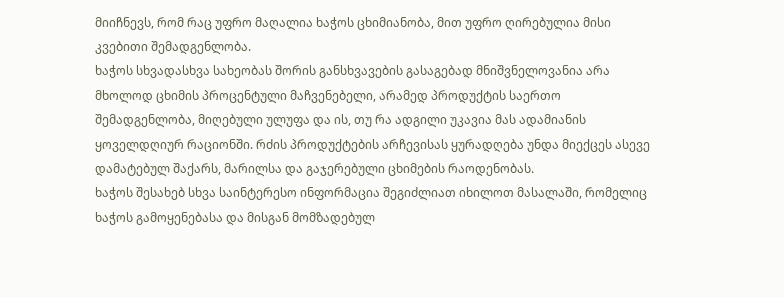მიიჩნევს, რომ რაც უფრო მაღალია ხაჭოს ცხიმიანობა, მით უფრო ღირებულია მისი კვებითი შემადგენლობა.
ხაჭოს სხვადასხვა სახეობას შორის განსხვავების გასაგებად მნიშვნელოვანია არა მხოლოდ ცხიმის პროცენტული მაჩვენებელი, არამედ პროდუქტის საერთო შემადგენლობა, მიღებული ულუფა და ის, თუ რა ადგილი უკავია მას ადამიანის ყოველდღიურ რაციონში. რძის პროდუქტების არჩევისას ყურადღება უნდა მიექცეს ასევე დამატებულ შაქარს, მარილსა და გაჯერებული ცხიმების რაოდენობას.
ხაჭოს შესახებ სხვა საინტერესო ინფორმაცია შეგიძლიათ იხილოთ მასალაში, რომელიც ხაჭოს გამოყენებასა და მისგან მომზადებულ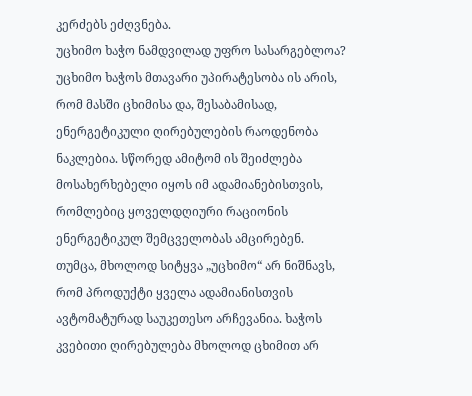კერძებს ეძღვნება.
უცხიმო ხაჭო ნამდვილად უფრო სასარგებლოა?
უცხიმო ხაჭოს მთავარი უპირატესობა ის არის, რომ მასში ცხიმისა და, შესაბამისად, ენერგეტიკული ღირებულების რაოდენობა ნაკლებია. სწორედ ამიტომ ის შეიძლება მოსახერხებელი იყოს იმ ადამიანებისთვის, რომლებიც ყოველდღიური რაციონის ენერგეტიკულ შემცველობას ამცირებენ.
თუმცა, მხოლოდ სიტყვა „უცხიმო“ არ ნიშნავს, რომ პროდუქტი ყველა ადამიანისთვის ავტომატურად საუკეთესო არჩევანია. ხაჭოს კვებითი ღირებულება მხოლოდ ცხიმით არ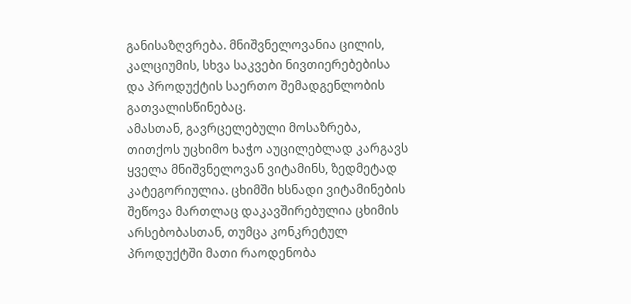განისაზღვრება. მნიშვნელოვანია ცილის, კალციუმის, სხვა საკვები ნივთიერებებისა და პროდუქტის საერთო შემადგენლობის გათვალისწინებაც.
ამასთან, გავრცელებული მოსაზრება, თითქოს უცხიმო ხაჭო აუცილებლად კარგავს ყველა მნიშვნელოვან ვიტამინს, ზედმეტად კატეგორიულია. ცხიმში ხსნადი ვიტამინების შეწოვა მართლაც დაკავშირებულია ცხიმის არსებობასთან, თუმცა კონკრეტულ პროდუქტში მათი რაოდენობა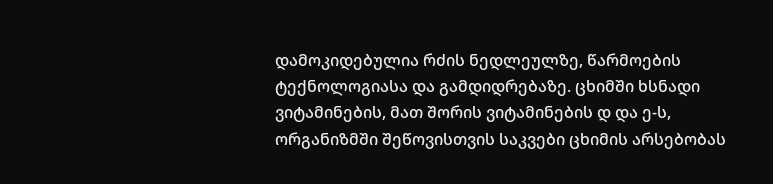დამოკიდებულია რძის ნედლეულზე, წარმოების ტექნოლოგიასა და გამდიდრებაზე. ცხიმში ხსნადი ვიტამინების, მათ შორის ვიტამინების დ და ე-ს, ორგანიზმში შეწოვისთვის საკვები ცხიმის არსებობას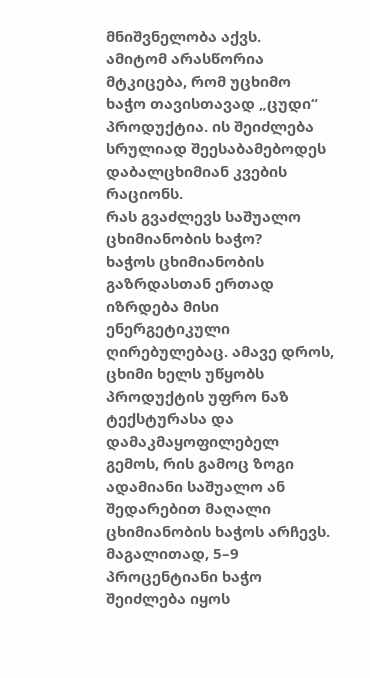მნიშვნელობა აქვს.
ამიტომ არასწორია მტკიცება, რომ უცხიმო ხაჭო თავისთავად „ცუდი“ პროდუქტია. ის შეიძლება სრულიად შეესაბამებოდეს დაბალცხიმიან კვების რაციონს.
რას გვაძლევს საშუალო ცხიმიანობის ხაჭო?
ხაჭოს ცხიმიანობის გაზრდასთან ერთად იზრდება მისი ენერგეტიკული ღირებულებაც. ამავე დროს, ცხიმი ხელს უწყობს პროდუქტის უფრო ნაზ ტექსტურასა და დამაკმაყოფილებელ გემოს, რის გამოც ზოგი ადამიანი საშუალო ან შედარებით მაღალი ცხიმიანობის ხაჭოს არჩევს.
მაგალითად, 5–9 პროცენტიანი ხაჭო შეიძლება იყოს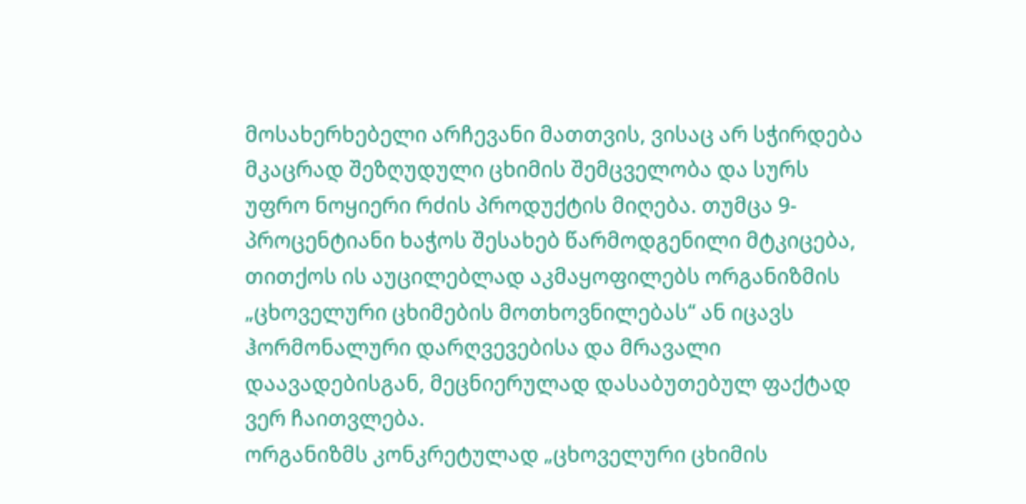მოსახერხებელი არჩევანი მათთვის, ვისაც არ სჭირდება მკაცრად შეზღუდული ცხიმის შემცველობა და სურს უფრო ნოყიერი რძის პროდუქტის მიღება. თუმცა 9-პროცენტიანი ხაჭოს შესახებ წარმოდგენილი მტკიცება, თითქოს ის აუცილებლად აკმაყოფილებს ორგანიზმის „ცხოველური ცხიმების მოთხოვნილებას“ ან იცავს ჰორმონალური დარღვევებისა და მრავალი დაავადებისგან, მეცნიერულად დასაბუთებულ ფაქტად ვერ ჩაითვლება.
ორგანიზმს კონკრეტულად „ცხოველური ცხიმის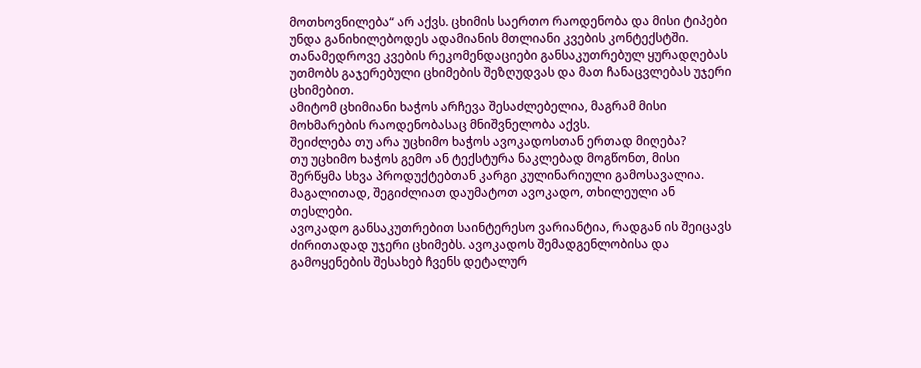მოთხოვნილება“ არ აქვს. ცხიმის საერთო რაოდენობა და მისი ტიპები უნდა განიხილებოდეს ადამიანის მთლიანი კვების კონტექსტში. თანამედროვე კვების რეკომენდაციები განსაკუთრებულ ყურადღებას უთმობს გაჯერებული ცხიმების შეზღუდვას და მათ ჩანაცვლებას უჯერი ცხიმებით.
ამიტომ ცხიმიანი ხაჭოს არჩევა შესაძლებელია, მაგრამ მისი მოხმარების რაოდენობასაც მნიშვნელობა აქვს.
შეიძლება თუ არა უცხიმო ხაჭოს ავოკადოსთან ერთად მიღება?
თუ უცხიმო ხაჭოს გემო ან ტექსტურა ნაკლებად მოგწონთ, მისი შერწყმა სხვა პროდუქტებთან კარგი კულინარიული გამოსავალია. მაგალითად, შეგიძლიათ დაუმატოთ ავოკადო, თხილეული ან თესლები.
ავოკადო განსაკუთრებით საინტერესო ვარიანტია, რადგან ის შეიცავს ძირითადად უჯერი ცხიმებს. ავოკადოს შემადგენლობისა და გამოყენების შესახებ ჩვენს დეტალურ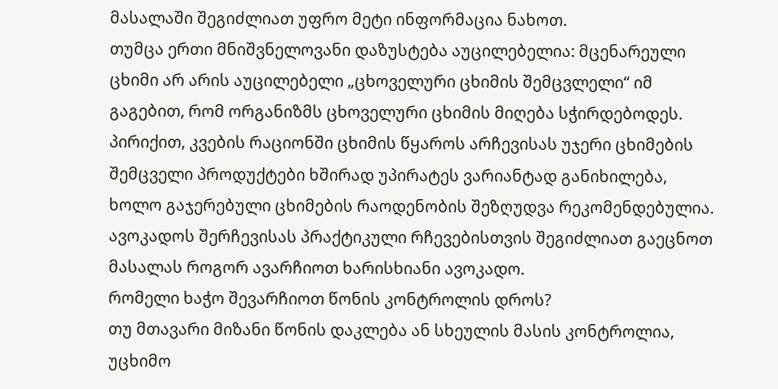მასალაში შეგიძლიათ უფრო მეტი ინფორმაცია ნახოთ.
თუმცა ერთი მნიშვნელოვანი დაზუსტება აუცილებელია: მცენარეული ცხიმი არ არის აუცილებელი „ცხოველური ცხიმის შემცვლელი“ იმ გაგებით, რომ ორგანიზმს ცხოველური ცხიმის მიღება სჭირდებოდეს. პირიქით, კვების რაციონში ცხიმის წყაროს არჩევისას უჯერი ცხიმების შემცველი პროდუქტები ხშირად უპირატეს ვარიანტად განიხილება, ხოლო გაჯერებული ცხიმების რაოდენობის შეზღუდვა რეკომენდებულია.
ავოკადოს შერჩევისას პრაქტიკული რჩევებისთვის შეგიძლიათ გაეცნოთ მასალას როგორ ავარჩიოთ ხარისხიანი ავოკადო.
რომელი ხაჭო შევარჩიოთ წონის კონტროლის დროს?
თუ მთავარი მიზანი წონის დაკლება ან სხეულის მასის კონტროლია, უცხიმო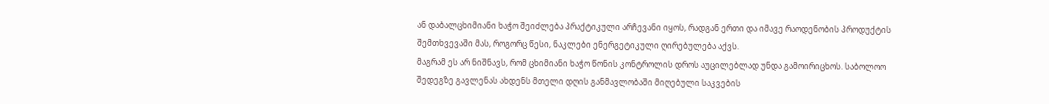ან დაბალცხიმიანი ხაჭო შეიძლება პრაქტიკული არჩევანი იყოს, რადგან ერთი და იმავე რაოდენობის პროდუქტის შემთხვევაში მას, როგორც წესი, ნაკლები ენერგეტიკული ღირებულება აქვს.
მაგრამ ეს არ ნიშნავს, რომ ცხიმიანი ხაჭო წონის კონტროლის დროს აუცილებლად უნდა გამოირიცხოს. საბოლოო შედეგზე გავლენას ახდენს მთელი დღის განმავლობაში მიღებული საკვების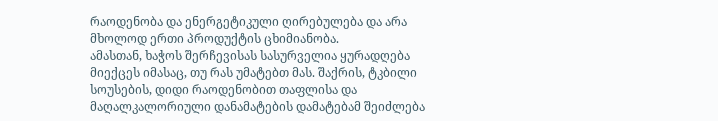რაოდენობა და ენერგეტიკული ღირებულება და არა მხოლოდ ერთი პროდუქტის ცხიმიანობა.
ამასთან, ხაჭოს შერჩევისას სასურველია ყურადღება მიექცეს იმასაც, თუ რას უმატებთ მას. შაქრის, ტკბილი სოუსების, დიდი რაოდენობით თაფლისა და მაღალკალორიული დანამატების დამატებამ შეიძლება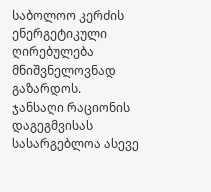საბოლოო კერძის ენერგეტიკული ღირებულება მნიშვნელოვნად გაზარდოს.
ჯანსაღი რაციონის დაგეგმვისას სასარგებლოა ასევე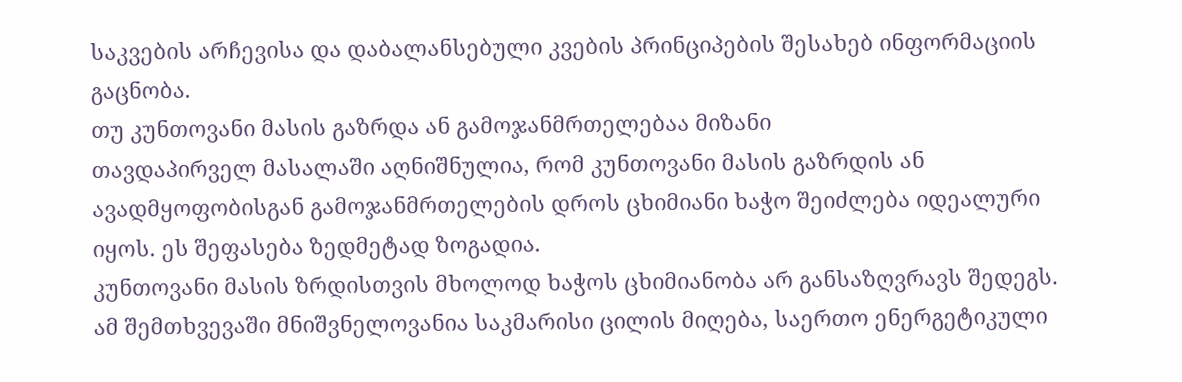საკვების არჩევისა და დაბალანსებული კვების პრინციპების შესახებ ინფორმაციის გაცნობა.
თუ კუნთოვანი მასის გაზრდა ან გამოჯანმრთელებაა მიზანი
თავდაპირველ მასალაში აღნიშნულია, რომ კუნთოვანი მასის გაზრდის ან ავადმყოფობისგან გამოჯანმრთელების დროს ცხიმიანი ხაჭო შეიძლება იდეალური იყოს. ეს შეფასება ზედმეტად ზოგადია.
კუნთოვანი მასის ზრდისთვის მხოლოდ ხაჭოს ცხიმიანობა არ განსაზღვრავს შედეგს. ამ შემთხვევაში მნიშვნელოვანია საკმარისი ცილის მიღება, საერთო ენერგეტიკული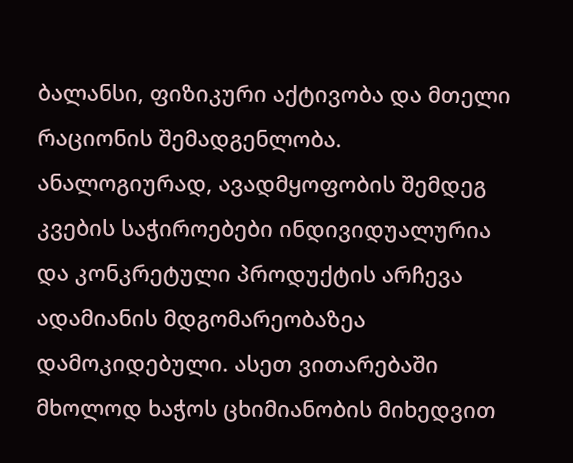ბალანსი, ფიზიკური აქტივობა და მთელი რაციონის შემადგენლობა.
ანალოგიურად, ავადმყოფობის შემდეგ კვების საჭიროებები ინდივიდუალურია და კონკრეტული პროდუქტის არჩევა ადამიანის მდგომარეობაზეა დამოკიდებული. ასეთ ვითარებაში მხოლოდ ხაჭოს ცხიმიანობის მიხედვით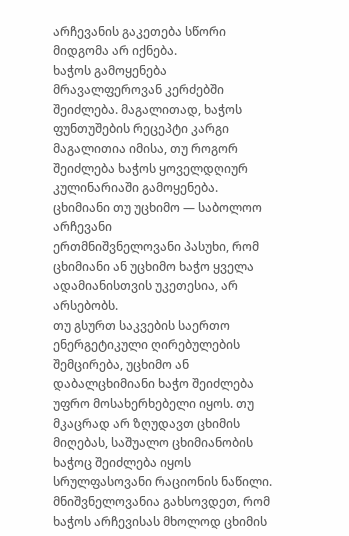არჩევანის გაკეთება სწორი მიდგომა არ იქნება.
ხაჭოს გამოყენება მრავალფეროვან კერძებში შეიძლება. მაგალითად, ხაჭოს ფუნთუშების რეცეპტი კარგი მაგალითია იმისა, თუ როგორ შეიძლება ხაჭოს ყოველდღიურ კულინარიაში გამოყენება.
ცხიმიანი თუ უცხიმო — საბოლოო არჩევანი
ერთმნიშვნელოვანი პასუხი, რომ ცხიმიანი ან უცხიმო ხაჭო ყველა ადამიანისთვის უკეთესია, არ არსებობს.
თუ გსურთ საკვების საერთო ენერგეტიკული ღირებულების შემცირება, უცხიმო ან დაბალცხიმიანი ხაჭო შეიძლება უფრო მოსახერხებელი იყოს. თუ მკაცრად არ ზღუდავთ ცხიმის მიღებას, საშუალო ცხიმიანობის ხაჭოც შეიძლება იყოს სრულფასოვანი რაციონის ნაწილი.
მნიშვნელოვანია გახსოვდეთ, რომ ხაჭოს არჩევისას მხოლოდ ცხიმის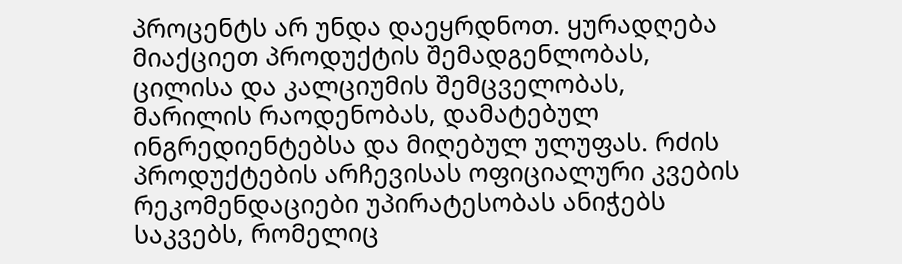პროცენტს არ უნდა დაეყრდნოთ. ყურადღება მიაქციეთ პროდუქტის შემადგენლობას, ცილისა და კალციუმის შემცველობას, მარილის რაოდენობას, დამატებულ ინგრედიენტებსა და მიღებულ ულუფას. რძის პროდუქტების არჩევისას ოფიციალური კვების რეკომენდაციები უპირატესობას ანიჭებს საკვებს, რომელიც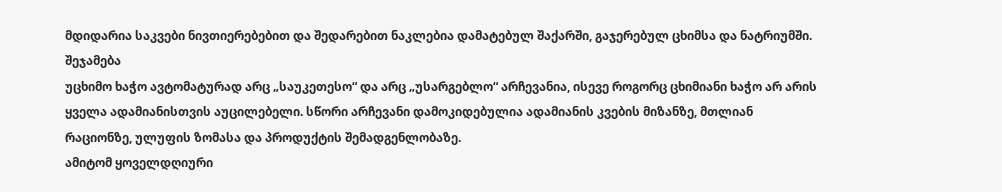მდიდარია საკვები ნივთიერებებით და შედარებით ნაკლებია დამატებულ შაქარში, გაჯერებულ ცხიმსა და ნატრიუმში.
შეჯამება
უცხიმო ხაჭო ავტომატურად არც „საუკეთესო“ და არც „უსარგებლო“ არჩევანია, ისევე როგორც ცხიმიანი ხაჭო არ არის ყველა ადამიანისთვის აუცილებელი. სწორი არჩევანი დამოკიდებულია ადამიანის კვების მიზანზე, მთლიან რაციონზე, ულუფის ზომასა და პროდუქტის შემადგენლობაზე.
ამიტომ ყოველდღიური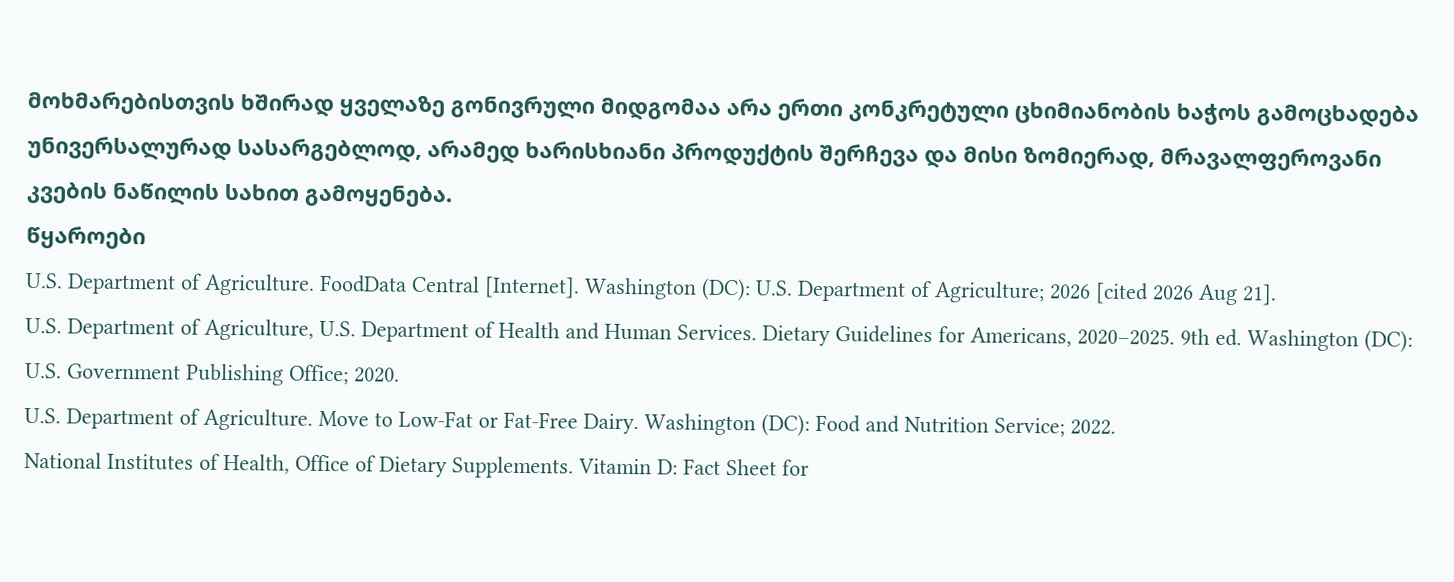მოხმარებისთვის ხშირად ყველაზე გონივრული მიდგომაა არა ერთი კონკრეტული ცხიმიანობის ხაჭოს გამოცხადება უნივერსალურად სასარგებლოდ, არამედ ხარისხიანი პროდუქტის შერჩევა და მისი ზომიერად, მრავალფეროვანი კვების ნაწილის სახით გამოყენება.
წყაროები
U.S. Department of Agriculture. FoodData Central [Internet]. Washington (DC): U.S. Department of Agriculture; 2026 [cited 2026 Aug 21].
U.S. Department of Agriculture, U.S. Department of Health and Human Services. Dietary Guidelines for Americans, 2020–2025. 9th ed. Washington (DC): U.S. Government Publishing Office; 2020.
U.S. Department of Agriculture. Move to Low-Fat or Fat-Free Dairy. Washington (DC): Food and Nutrition Service; 2022.
National Institutes of Health, Office of Dietary Supplements. Vitamin D: Fact Sheet for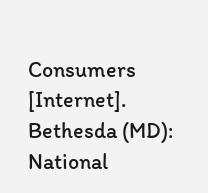Consumers [Internet]. Bethesda (MD): National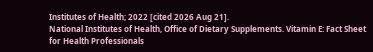Institutes of Health; 2022 [cited 2026 Aug 21].
National Institutes of Health, Office of Dietary Supplements. Vitamin E: Fact Sheet for Health Professionals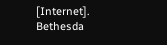[Internet]. Bethesda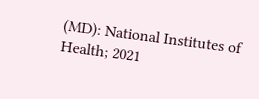(MD): National Institutes of Health; 2021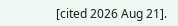[cited 2026 Aug 21].